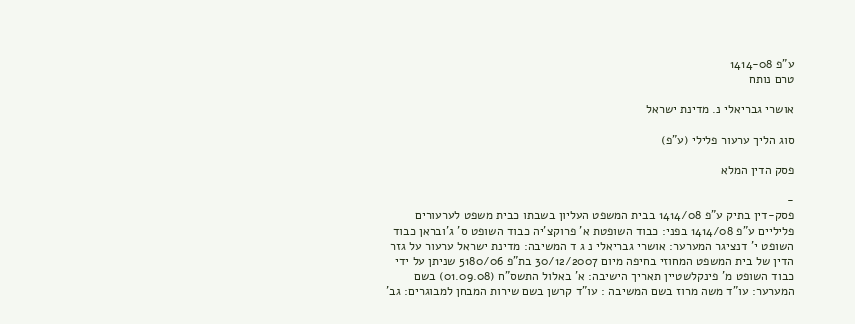ע"פ 1414-08
טרם נותח

אושרי גבריאלי נ. מדינת ישראל

סוג הליך ערעור פלילי (ע"פ)

פסק הדין המלא

-
פסק-דין בתיק ע"פ 1414/08 בבית המשפט העליון בשבתו כבית משפט לערעורים פליליים ע"פ 1414/08 בפני: כבוד השופטת א' פרוקצ'יה כבוד השופט ס' ג'ובראן כבוד השופט י' דנציגר המערער: אושרי גבריאלי נ ג ד המשיבה: מדינת ישראל ערעור על גזר הדין של בית המשפט המחוזי בחיפה מיום 30/12/2007 בת"פ 5180/06 שניתן על ידי כבוד השופט מ' פינקלשטיין תאריך הישיבה: א' באלול התשס"ח (01.09.08) בשם המערער: עו"ד משה מרוז בשם המשיבה : עו"ד קרשן בשם שירות המבחן למבוגרים: גב'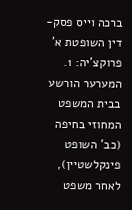ברכה וייס פסק-דין השופטת א' פרוקצ'יה: 1. המערער הורשע בבית המשפט המחוזי בחיפה (כב' השופט פינקלשטיין), לאחר משפט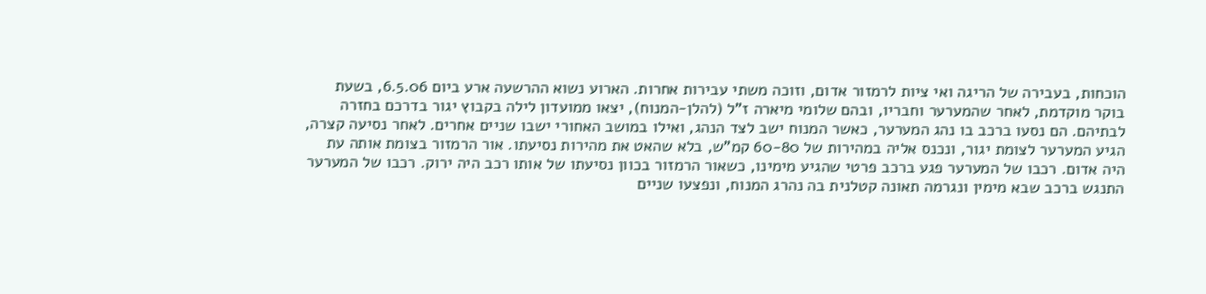הוכחות, בעבירה של הריגה ואי ציות לרמזור אדום, וזוכה משתי עבירות אחרות. הארוע נשוא ההרשעה ארע ביום 6.5.06, בשעת בוקר מוקדמת, לאחר שהמערער וחבריו, ובהם שלומי מיארה ז"ל (להלן-המנוח), יצאו ממועדון לילה בקבוץ יגור בדרכם בחזרה לבתיהם. הם נסעו ברכב בו נהג המערער, כאשר המנוח ישב לצד הנהג, ואילו במושב האחורי ישבו שניים אחרים. לאחר נסיעה קצרה, הגיע המערער לצומת יגור, ונכנס אליה במהירות של 60-80 קמ"ש, בלא שהאט את מהירות נסיעתו. אור הרמזור בצומת אותה עת היה אדום. רכבו של המערער פגע ברכב פרטי שהגיע מימינו, כשאור הרמזור בכוון נסיעתו של אותו רכב היה ירוק. רכבו של המערער התנגש ברכב שבא מימין ונגרמה תאונה קטלנית בה נהרג המנוח, ונפצעו שניים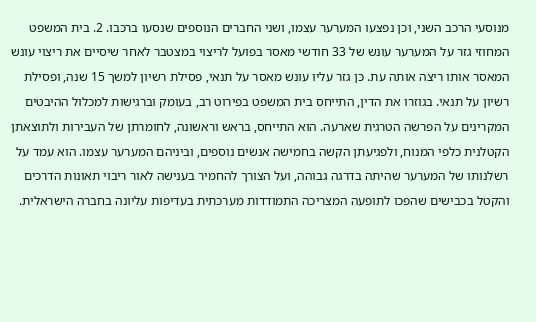מנוסעי הרכב השני, וכן נפצעו המערער עצמו, ושני החברים הנוספים שנסעו ברכבו. 2. בית המשפט המחוזי גזר על המערער עונש של 33 חודשי מאסר בפועל לריצוי במצטבר לאחר שיסיים את ריצוי עונש המאסר אותו ריצה אותה עת. כן גזר עליו עונש מאסר על תנאי, פסילת רשיון למשך 15 שנה, ופסילת רשיון על תנאי. בגוזרו את הדין, התייחס בית המשפט בפירוט רב, בעומק וברגישות למכלול ההיבטים המקרינים על הפרשה הטרגית שארעה. הוא התייחס, בראש וראשונה, לחומרתן של העבירות ולתוצאתן הקטלנית כלפי המנוח, ולפגיעתן הקשה בחמישה אנשים נוספים, וביניהם המערער עצמו. הוא עמד על רשלנותו של המערער שהיתה בדרגה גבוהה, ועל הצורך להחמיר בענישה לאור ריבוי תאונות הדרכים והקטל בכבישים שהפכו לתופעה המצריכה התמודדות מערכתית בעדיפות עליונה בחברה הישראלית.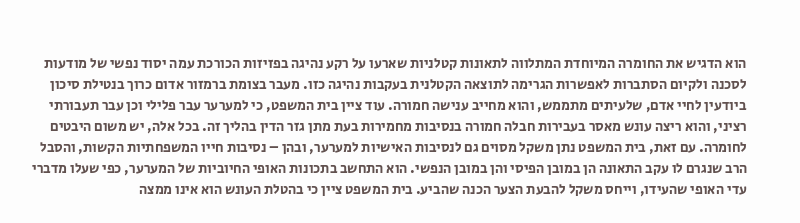הוא הדגיש את החומרה המיוחדת המתלווה לתאונות קטלניות שארעו על רקע נהיגה בפזיזות הכורכת עמה יסוד נפשי של מודעות לסכנה ולקיום הסתברות לאפשרות הגרימה לתוצאה הקטלנית בעקבות נהיגה כזו. מעבר בצומת ברמזור אדום כרוך בנטילת סיכון ביודעין לחיי אדם, שלעיתים מתממש, והוא מחייב ענישה חמורה. עוד ציין בית המשפט, כי למערער עבר פלילי וכן עבר תעבורתי רציני, והוא ריצה עונש מאסר בעבירות חבלה חמורה בנסיבות מחמירות בעת מתן גזר הדין בהליך זה. בכל אלה, יש משום היבטים לחומרה. עם זאת, בית המשפט נתן משקל מסוים גם לנסיבות האישיות למערער, ובהן – נסיבות חייו המשפחתיות הקשות, והסבל הרב שנגרם לו עקב התאונה הן במובן הפיסי והן במובן הנפשי. הוא התחשב בתכונות האופי החיוביות של המערער, כפי שעלו מדברי עדי האופי שהעידו, וייחס משקל להבעת הצער הכנה שהביע. בית המשפט ציין כי בהטלת העונש הוא אינו ממצה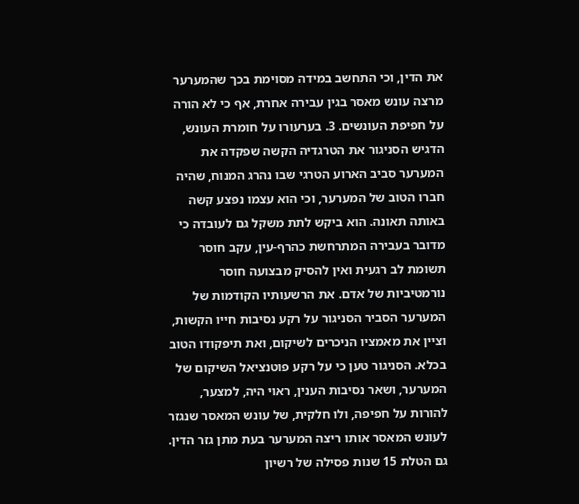את הדין, וכי התחשב במידה מסוימת בכך שהמערער מרצה עונש מאסר בגין עבירה אחרת, אף כי לא הורה על חפיפת העונשים. 3. בערעורו על חומרת העונש, הדגיש הסניגור את הטרגדיה הקשה שפקדה את המערער סביב הארוע הטרגי שבו נהרג המנוח, שהיה חברו הטוב של המערער, וכי הוא עצמו נפצע קשה באותה תאונה. הוא ביקש לתת משקל גם לעובדה כי מדובר בעבירה המתרחשת כהרף-עין, עקב חוסר תשומת לב רגעית ואין להסיק מבצועה חוסר נורמטיביות של אדם. את הרשעותיו הקודמות של המערער הסביר הסניגור על רקע נסיבות חייו הקשות, וציין את מאמציו הניכרים לשיקום, ואת תיפקודו הטוב בכלא. הסניגור טען כי על רקע פוטנציאל השיקום של המערער, ושאר נסיבות הענין, ראוי היה, למצער, להורות על חפיפה, ולו חלקית, של עונש המאסר שנגזר לעונש המאסר אותו ריצה המערער בעת מתן גזר הדין. גם הטלת 15 שנות פסילה של רשיון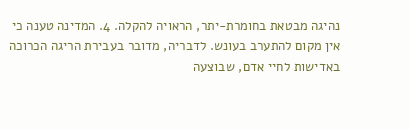נהיגה מבטאת בחומרת-יתר, הראויה להקלה. 4. המדינה טענה כי אין מקום להתערב בעונש. לדבריה, מדובר בעבירת הריגה הכרוכה באדישות לחיי אדם, שבוצעה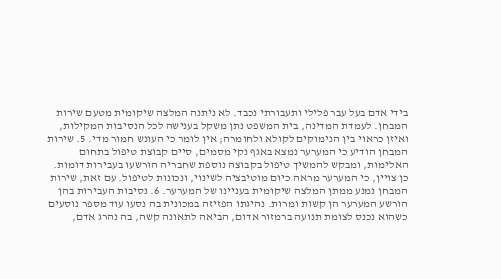בידי אדם בעל עבר פלילי ותעבורתי נכבד. לא ניתנה המלצה שיקומית מטעם שירות המבחן. לעמדת המדינה, בית המשפט נתן משקל בענישה לכל הנסיבות המקילות, ואיזן כראוי בין הנימוקים לקולא ולחומרה; אין לומר כי העונש חמור מדי. 5. שירות המבחן הודיע כי המערער נמצא באגף נקי מסמים, סיים קבוצת טיפול בתחום האלימות, ומבקש להמשיך טיפול בקבוצה נוספת שחבריה הורשעו בעבירות דומות. כן צויין, כי המערער מראה כיום מוטיבציה לשינוי, ונכונות לטיפול. עם זאת, שירות המבחן נמנע ממתן המלצה שיקומית בעניינו של המערער. 6. נסיבות העבירות בהן הורשע המערער הן קשות ומרות. נהיגתו הפזיזה במכונית בה נסעו עוד מספר נוסעים כשהוא נכנס לצומת תנועה ברמזור אדום, הביאה לתאונה קשה, בה נהרג אדם,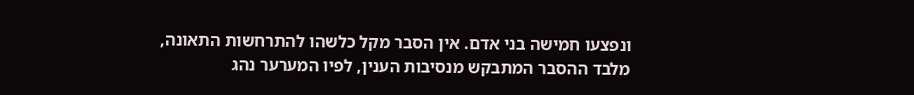ונפצעו חמישה בני אדם. אין הסבר מקל כלשהו להתרחשות התאונה, מלבד ההסבר המתבקש מנסיבות הענין, לפיו המערער נהג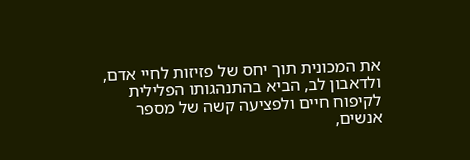את המכונית תוך יחס של פזיזות לחיי אדם, ולדאבון לב, הביא בהתנהגותו הפלילית לקיפוח חיים ולפציעה קשה של מספר אנשים,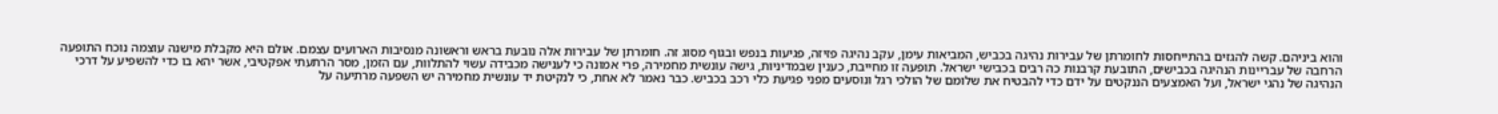והוא ביניהם. קשה להגזים בהתייחסות לחומרתן של עבירות נהיגה בכביש, המביאות עימן, עקב נהיגה פזיזה, פגיעות בנפש ובגוף מסוג זה. חומרתן של עבירות אלה נובעת בראש וראשונה מנסיבות הארועים עצמם. אולם היא מקבלת מישנה עוצמה נוכח התופעה הרחבה של עבריינות הנהיגה בכבישים, התובעת קרבנות כה רבים בכבישי ישראל. תופעה זו מחייבת, כענין שבמדיניות, גישה עונשית מחמירה, פרי אמונה כי לענישה מכבידה עשוי להתלוות, עם הזמן, מסר הרתעתי אפקטיבי, אשר יהא בו כדי להשפיע על דרכי הנהיגה של נהגי ישראל, ועל האמצעים הננקטים על ידם כדי להבטיח את שלומם של הולכי רגל ונוסעים מפני פגיעת כלי רכב בכביש. כבר נאמר לא אחת, כי לנקיטת יד עונשית מחמירה יש השפעה מרתיעה על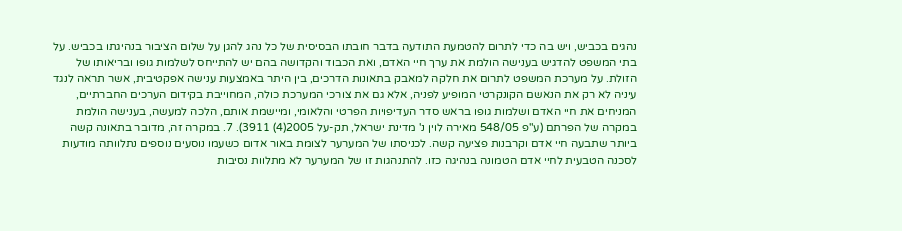נהגים בכביש, ויש בה כדי לתרום להטמעת התודעה בדבר חובתו הבסיסית של כל נהג להגן על שלום הציבור בנהיגתו בכביש. על בתי המשפט להדגיש בענישה הולמת את ערך חיי האדם, ואת הכבוד והקדושה בהם יש להתייחס לשלמות גופו ובריאותו של הזולת. על מערכת המשפט לתרום את חלקה למאבק בתאונות הדרכים, בין היתר באמצעות ענישה אפקטיבית, אשר תראה לנגד עיניה לא רק את הנאשם הקונקרטי המופיע לפניה, אלא גם את צורכי המערכת כולה, המחוייבת בקידום הערכים החברתיים, המניחים את חיי האדם ושלמות גופו בראש סדר העדיפויות הפרטי והלאומי, ומיישמת אותם, הלכה למעשה, בענישה הולמת במקרה של הפרתם (ע"פ 548/05 מאירה לוין נ' מדינת ישראל, תק-על 2005(4) 3911). 7. במקרה זה, מדובר בתאונה קשה ביותר שתבעה חיי אדם וקרבנות פציעה קשה. לכניסתו של המערער לצומת באור אדום כשעמו נוסעים נוספים נתלוותה מודעות לסכנה הטבעית לחיי אדם הטמונה בנהיגה כזו. להתנהגות זו של המערער לא מתלוות נסיבות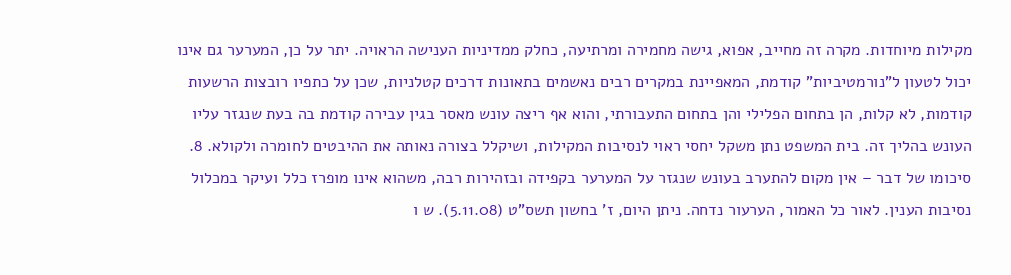מקילות מיוחדות. מקרה זה מחייב, אפוא, גישה מחמירה ומרתיעה, כחלק ממדיניות הענישה הראויה. יתר על כן, המערער גם אינו יכול לטעון ל"נורמטיביות" קודמת, המאפיינת במקרים רבים נאשמים בתאונות דרכים קטלניות, שכן על כתפיו רובצות הרשעות קודמות, לא קלות, הן בתחום הפלילי והן בתחום התעבורתי, והוא אף ריצה עונש מאסר בגין עבירה קודמת בה בעת שנגזר עליו העונש בהליך זה. בית המשפט נתן משקל יחסי ראוי לנסיבות המקילות, ושיקלל בצורה נאותה את ההיבטים לחומרה ולקולא. 8. סיכומו של דבר – אין מקום להתערב בעונש שנגזר על המערער בקפידה ובזהירות רבה, משהוא אינו מופרז כלל ועיקר במכלול נסיבות הענין. לאור כל האמור, הערעור נדחה. ניתן היום, ז' בחשון תשס"ט (5.11.08). ש ו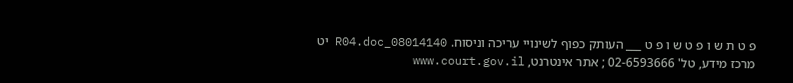פ ט ת ש ו פ ט ש ו פ ט ___ העותק כפוף לשינויי עריכה וניסוח. 08014140_R04.doc יט מרכז מידע, טל' 02-6593666 ; אתר אינטרנט, www.court.gov.il